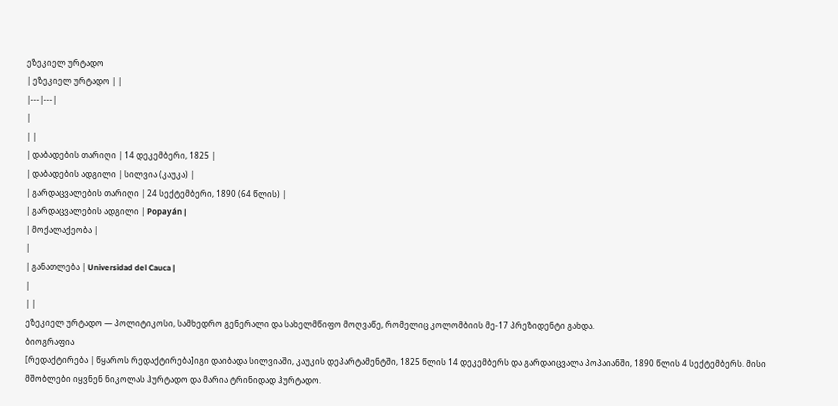ეზეკიელ ურტადო
| ეზეკიელ ურტადო | |
|---|---|
|
| |
| დაბადების თარიღი | 14 დეკემბერი, 1825 |
| დაბადების ადგილი | სილვია (კაუკა) |
| გარდაცვალების თარიღი | 24 სექტემბერი, 1890 (64 წლის) |
| გარდაცვალების ადგილი | Popayán |
| მოქალაქეობა |
|
| განათლება | Universidad del Cauca |
|
| |
ეზეკიელ ურტადო — პოლიტიკოსი, სამხედრო გენერალი და სახელმწიფო მოღვაწე, რომელიც კოლომბიის მე-17 პრეზიდენტი გახდა.
ბიოგრაფია
[რედაქტირება | წყაროს რედაქტირება]იგი დაიბადა სილვიაში, კაუკის დეპარტამენტში, 1825 წლის 14 დეკემბერს და გარდაიცვალა პოპაიანში, 1890 წლის 4 სექტემბერს. მისი მშობლები იყვნენ ნიკოლას ჰურტადო და მარია ტრინიდად ჰურტადო.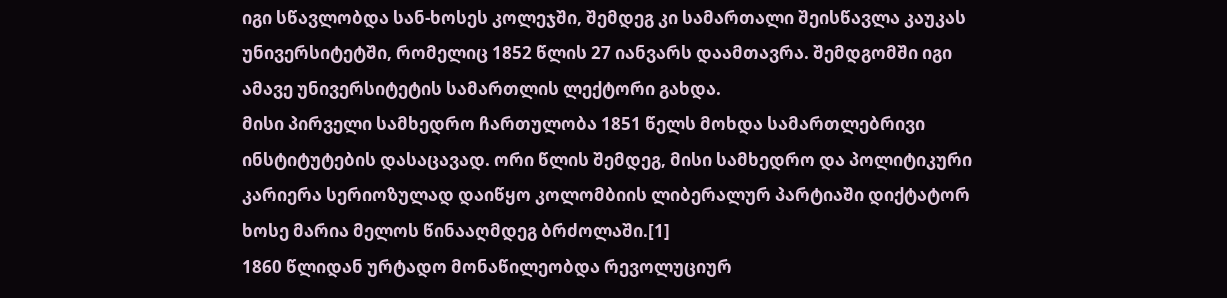იგი სწავლობდა სან-ხოსეს კოლეჯში, შემდეგ კი სამართალი შეისწავლა კაუკას უნივერსიტეტში, რომელიც 1852 წლის 27 იანვარს დაამთავრა. შემდგომში იგი ამავე უნივერსიტეტის სამართლის ლექტორი გახდა.
მისი პირველი სამხედრო ჩართულობა 1851 წელს მოხდა სამართლებრივი ინსტიტუტების დასაცავად. ორი წლის შემდეგ, მისი სამხედრო და პოლიტიკური კარიერა სერიოზულად დაიწყო კოლომბიის ლიბერალურ პარტიაში დიქტატორ ხოსე მარია მელოს წინააღმდეგ ბრძოლაში.[1]
1860 წლიდან ურტადო მონაწილეობდა რევოლუციურ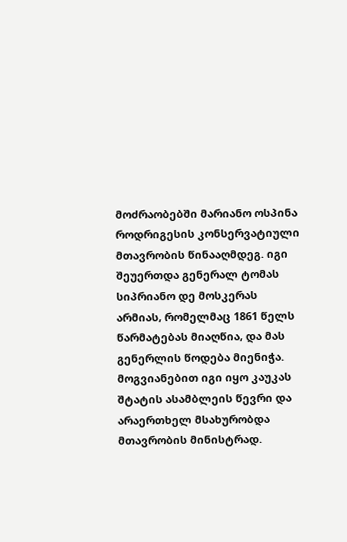მოძრაობებში მარიანო ოსპინა როდრიგესის კონსერვატიული მთავრობის წინააღმდეგ. იგი შეუერთდა გენერალ ტომას სიპრიანო დე მოსკერას არმიას, რომელმაც 1861 წელს წარმატებას მიაღწია, და მას გენერლის წოდება მიენიჭა.
მოგვიანებით იგი იყო კაუკას შტატის ასამბლეის წევრი და არაერთხელ მსახურობდა მთავრობის მინისტრად.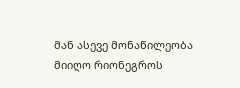მან ასევე მონაწილეობა მიიღო რიონეგროს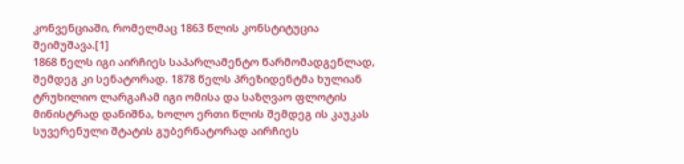კონვენციაში, რომელმაც 1863 წლის კონსტიტუცია შეიმუშავა.[1]
1868 წელს იგი აირჩიეს საპარლამენტო წარმომადგენლად, შემდეგ კი სენატორად. 1878 წელს პრეზიდენტმა ხულიან ტრუხილიო ლარგაჩამ იგი ომისა და საზღვაო ფლოტის მინისტრად დანიშნა, ხოლო ერთი წლის შემდეგ ის კაუკას სუვერენული შტატის გუბერნატორად აირჩიეს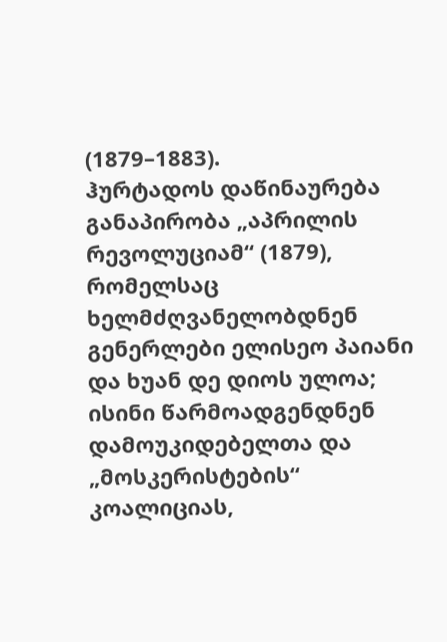(1879–1883).
ჰურტადოს დაწინაურება განაპირობა „აპრილის რევოლუციამ“ (1879), რომელსაც ხელმძღვანელობდნენ გენერლები ელისეო პაიანი და ხუან დე დიოს ულოა; ისინი წარმოადგენდნენ დამოუკიდებელთა და „მოსკერისტების“ კოალიციას,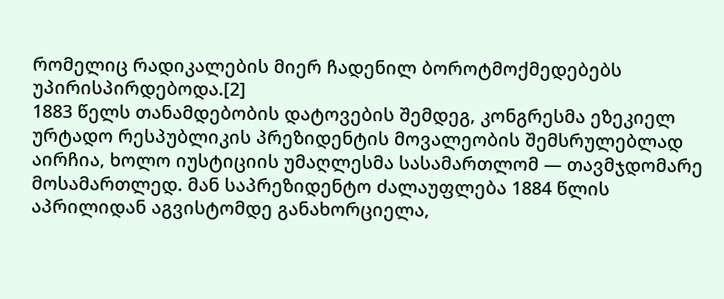რომელიც რადიკალების მიერ ჩადენილ ბოროტმოქმედებებს უპირისპირდებოდა.[2]
1883 წელს თანამდებობის დატოვების შემდეგ, კონგრესმა ეზეკიელ ურტადო რესპუბლიკის პრეზიდენტის მოვალეობის შემსრულებლად აირჩია, ხოლო იუსტიციის უმაღლესმა სასამართლომ — თავმჯდომარე მოსამართლედ. მან საპრეზიდენტო ძალაუფლება 1884 წლის აპრილიდან აგვისტომდე განახორციელა,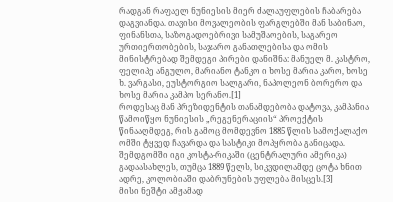რადგან რაფაელ ნუნიესის მიერ ძალაუფლების ჩაბარება დაგვიანდა. თავისი მოვალეობის ფარგლებში მან საბინაო, ფინანსთა, საზოგადოებრივი სამუშაოების, საგარეო ურთიერთობების, საჯარო განათლებისა და ომის მინისტრებად შემდეგი პირები დანიშნა: მანუელ მ. კასტრო, ფელიპე ანგულო, მარიანო ტანკო ი ხოსე მარია კარო, ხოსე ხ. ვარგასი, ეუსტორგიო სალგარი, ნაპოლეონ ბორერო და ხოსე მარია კამპო სერანო.[1]
როდესაც მან პრეზიდენტის თანამდებობა დატოვა, კამპანია წამოიწყო ნუნიესის „რეგენერაციის“ პროექტის წინააღმდეგ, რის გამოც მომდევნო 1885 წლის სამოქალაქო ომში ტყვედ ჩავარდა და სასტიკი მოპყრობა განიცადა. შემდგომში იგი კოსტა-რიკაში (ცენტრალური ამერიკა) გადაასახლეს, თუმცა 1889 წელს, სიკვდილამდე ცოტა ხნით ადრე, კოლობიაში დაბრუნების უფლება მისცეს.[3]
მისი ნეშტი ამჟამად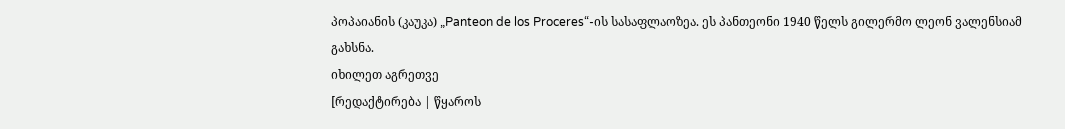პოპაიანის (კაუკა) „Panteon de los Proceres“-ის სასაფლაოზეა. ეს პანთეონი 1940 წელს გილერმო ლეონ ვალენსიამ გახსნა.
იხილეთ აგრეთვე
[რედაქტირება | წყაროს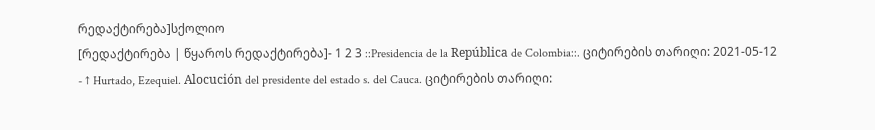რედაქტირება]სქოლიო
[რედაქტირება | წყაროს რედაქტირება]- 1 2 3 ::Presidencia de la República de Colombia::. ციტირების თარიღი: 2021-05-12
- ↑ Hurtado, Ezequiel. Alocución del presidente del estado s. del Cauca. ციტირების თარიღი: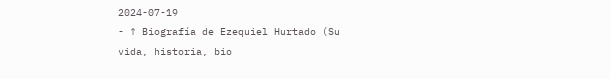2024-07-19
- ↑ Biografía de Ezequiel Hurtado (Su vida, historia, bio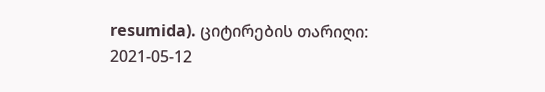resumida). ციტირების თარიღი: 2021-05-12